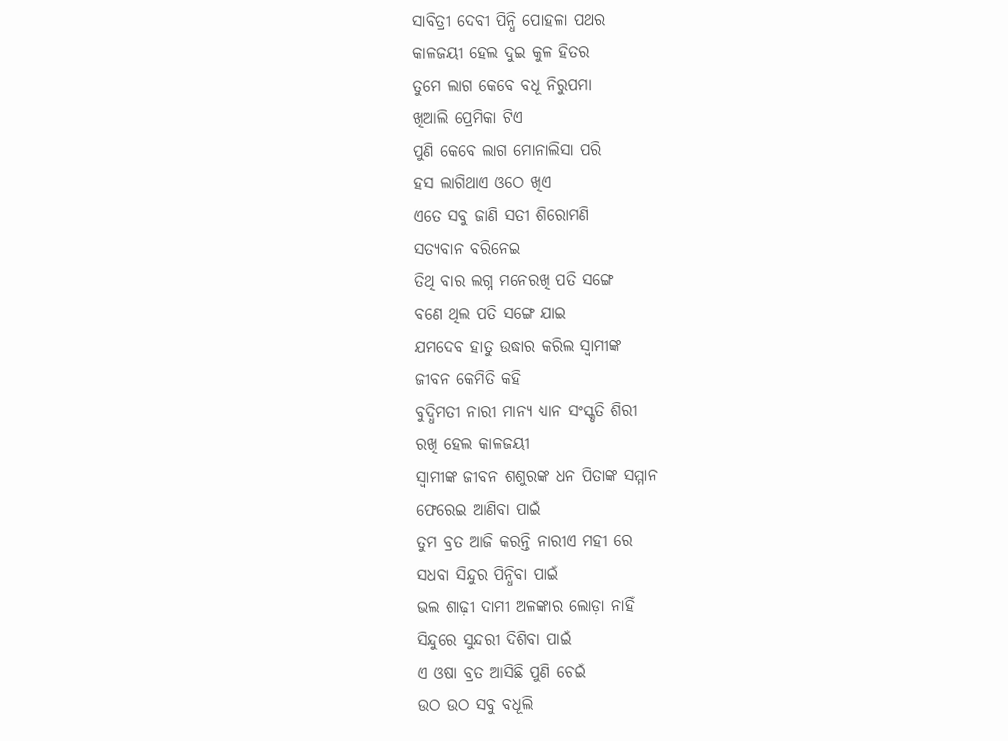ସାବିତ୍ରୀ ଦେବୀ ପିନ୍ଧି ପୋହଳା ପଥର
କାଳଜୟୀ ହେଲ ଦୁଇ କୁଳ ହିତର
ତୁମେ ଲାଗ କେବେ ବଧୂ ନିରୁପମା
ଖିଆଲି ପ୍ରେମିକା ଟିଏ
ପୁଣି କେବେ ଲାଗ ମୋନାଲିସା ପରି
ହସ ଲାଗିଥାଏ ଓଠେ ଖିଏ
ଏତେ ସବୁ ଜାଣି ସତୀ ଶିରୋମଣି
ସତ୍ୟବାନ ବରିନେଇ
ତିଥି ବାର ଲଗ୍ନ ମନେରଖି ପତି ସଙ୍ଗେ
ବଣେ ଥିଲ ପତି ସଙ୍ଗେ ଯାଇ
ଯମଦେବ ହାତୁ ଉଦ୍ଧାର କରିଲ ସ୍ୱାମୀଙ୍କ
ଜୀବନ କେମିତି କହି
ବୁଦ୍ଧିମତୀ ନାରୀ ମାନ୍ୟ ଧ୍ୟାନ ସଂସ୍କୃତି ଶିରୀ
ରଖି ହେଲ କାଳଜୟୀ
ସ୍ୱାମୀଙ୍କ ଜୀବନ ଶଶୁରଙ୍କ ଧନ ପିତାଙ୍କ ସମ୍ମାନ
ଫେରେଇ ଆଣିବା ପାଇଁ
ତୁମ ବ୍ରତ ଆଜି କରନ୍ତି ନାରୀଏ ମହୀ ରେ
ସଧବା ସିନ୍ଦୁର ପିନ୍ଧିବା ପାଇଁ
ଭଲ ଶାଢ଼ୀ ଦାମୀ ଅଳଙ୍କାର ଲୋଡ଼ା ନାହିଁ
ସିନ୍ଦୁରେ ସୁନ୍ଦରୀ ଦିଶିବା ପାଇଁ
ଏ ଓଷା ବ୍ରତ ଆସିଛି ପୁଣି ଚେଇଁ
ଉଠ ଉଠ ସବୁ ବଧୂଲି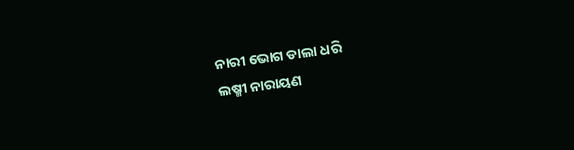ନାରୀ ଭୋଗ ଡାଲା ଧରି
ଲଷ୍ମୀ ନାରାୟଣ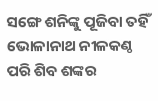ସଙ୍ଗେ ଶନିଙ୍କୁ ପୂଜିବା ତହିଁ
ଭୋଳାନାଥ ନୀଳକଣ୍ଠ ପରି ଶିବ ଶଙ୍କର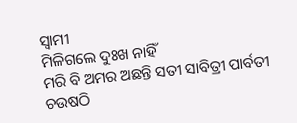ସ୍ୱାମୀ
ମିଳିଗଲେ ଦୁଃଖ ନାହିଁ
ମରି ବି ଅମର ଅଛନ୍ତି ସତୀ ସାବିତ୍ରୀ ପାର୍ବତୀ
ଚଉଷଠି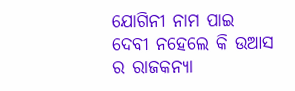ଯୋଗିନୀ ନାମ ପାଇ
ଦେବୀ ନହେଲେ କି ଉଆସ ର ରାଜକନ୍ୟା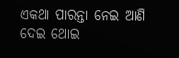ଏକଥା ପାରନ୍ତା ନେଇ ଆଣି ଦେଇ ଥୋଇ